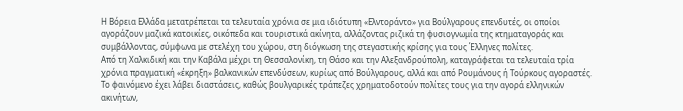Η Βόρεια Ελλάδα μετατρέπεται τα τελευταία χρόνια σε μια ιδιότυπη «Ελντοράντο» για Βούλγαρους επενδυτές, οι οποίοι αγοράζουν μαζικά κατοικίες, οικόπεδα και τουριστικά ακίνητα, αλλάζοντας ριζικά τη φυσιογνωμία της κτηματαγοράς και συμβάλλοντας, σύμφωνα με στελέχη του χώρου, στη διόγκωση της στεγαστικής κρίσης για τους Έλληνες πολίτες.
Από τη Χαλκιδική και την Καβάλα μέχρι τη Θεσσαλονίκη, τη Θάσο και την Αλεξανδρούπολη, καταγράφεται τα τελευταία τρία χρόνια πραγματική «έκρηξη» βαλκανικών επενδύσεων, κυρίως από Βούλγαρους, αλλά και από Ρουμάνους ή Τούρκους αγοραστές.
Το φαινόμενο έχει λάβει διαστάσεις, καθώς βουλγαρικές τράπεζες χρηματοδοτούν πολίτες τους για την αγορά ελληνικών ακινήτων,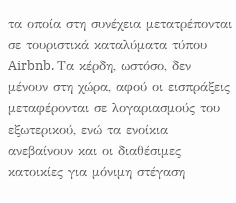τα οποία στη συνέχεια μετατρέπονται σε τουριστικά καταλύματα τύπου Airbnb. Τα κέρδη, ωστόσο, δεν μένουν στη χώρα, αφού οι εισπράξεις μεταφέρονται σε λογαριασμούς του εξωτερικού, ενώ τα ενοίκια ανεβαίνουν και οι διαθέσιμες κατοικίες για μόνιμη στέγαση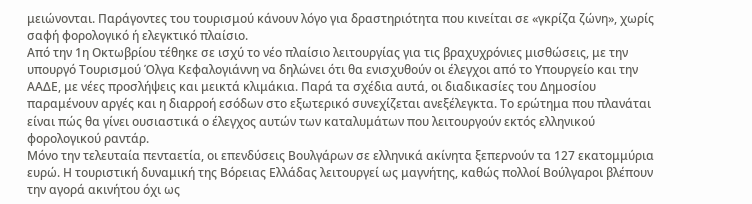μειώνονται. Παράγοντες του τουρισμού κάνουν λόγο για δραστηριότητα που κινείται σε «γκρίζα ζώνη», χωρίς σαφή φορολογικό ή ελεγκτικό πλαίσιο.
Από την 1η Οκτωβρίου τέθηκε σε ισχύ το νέο πλαίσιο λειτουργίας για τις βραχυχρόνιες μισθώσεις, με την υπουργό Τουρισμού Όλγα Κεφαλογιάννη να δηλώνει ότι θα ενισχυθούν οι έλεγχοι από το Υπουργείο και την ΑΑΔΕ, με νέες προσλήψεις και μεικτά κλιμάκια. Παρά τα σχέδια αυτά, οι διαδικασίες του Δημοσίου παραμένουν αργές και η διαρροή εσόδων στο εξωτερικό συνεχίζεται ανεξέλεγκτα. Το ερώτημα που πλανάται είναι πώς θα γίνει ουσιαστικά ο έλεγχος αυτών των καταλυμάτων που λειτουργούν εκτός ελληνικού φορολογικού ραντάρ.
Μόνο την τελευταία πενταετία, οι επενδύσεις Βουλγάρων σε ελληνικά ακίνητα ξεπερνούν τα 127 εκατομμύρια ευρώ. Η τουριστική δυναμική της Βόρειας Ελλάδας λειτουργεί ως μαγνήτης, καθώς πολλοί Βούλγαροι βλέπουν την αγορά ακινήτου όχι ως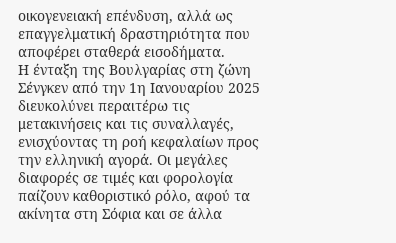οικογενειακή επένδυση, αλλά ως επαγγελματική δραστηριότητα που αποφέρει σταθερά εισοδήματα.
Η ένταξη της Βουλγαρίας στη ζώνη Σένγκεν από την 1η Ιανουαρίου 2025 διευκολύνει περαιτέρω τις μετακινήσεις και τις συναλλαγές, ενισχύοντας τη ροή κεφαλαίων προς την ελληνική αγορά. Οι μεγάλες διαφορές σε τιμές και φορολογία παίζουν καθοριστικό ρόλο, αφού τα ακίνητα στη Σόφια και σε άλλα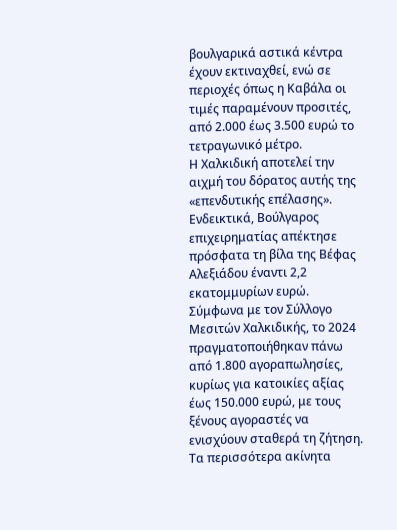βουλγαρικά αστικά κέντρα έχουν εκτιναχθεί, ενώ σε περιοχές όπως η Καβάλα οι τιμές παραμένουν προσιτές, από 2.000 έως 3.500 ευρώ το τετραγωνικό μέτρο.
Η Χαλκιδική αποτελεί την αιχμή του δόρατος αυτής της «επενδυτικής επέλασης». Ενδεικτικά, Βούλγαρος επιχειρηματίας απέκτησε πρόσφατα τη βίλα της Βέφας Αλεξιάδου έναντι 2,2 εκατομμυρίων ευρώ. Σύμφωνα με τον Σύλλογο Μεσιτών Χαλκιδικής, το 2024 πραγματοποιήθηκαν πάνω από 1.800 αγοραπωλησίες, κυρίως για κατοικίες αξίας έως 150.000 ευρώ, με τους ξένους αγοραστές να ενισχύουν σταθερά τη ζήτηση.
Τα περισσότερα ακίνητα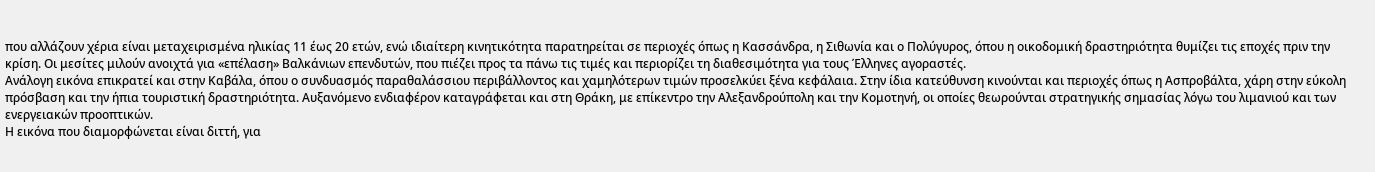που αλλάζουν χέρια είναι μεταχειρισμένα ηλικίας 11 έως 20 ετών, ενώ ιδιαίτερη κινητικότητα παρατηρείται σε περιοχές όπως η Κασσάνδρα, η Σιθωνία και ο Πολύγυρος, όπου η οικοδομική δραστηριότητα θυμίζει τις εποχές πριν την κρίση. Οι μεσίτες μιλούν ανοιχτά για «επέλαση» Βαλκάνιων επενδυτών, που πιέζει προς τα πάνω τις τιμές και περιορίζει τη διαθεσιμότητα για τους Έλληνες αγοραστές.
Ανάλογη εικόνα επικρατεί και στην Καβάλα, όπου ο συνδυασμός παραθαλάσσιου περιβάλλοντος και χαμηλότερων τιμών προσελκύει ξένα κεφάλαια. Στην ίδια κατεύθυνση κινούνται και περιοχές όπως η Ασπροβάλτα, χάρη στην εύκολη πρόσβαση και την ήπια τουριστική δραστηριότητα. Αυξανόμενο ενδιαφέρον καταγράφεται και στη Θράκη, με επίκεντρο την Αλεξανδρούπολη και την Κομοτηνή, οι οποίες θεωρούνται στρατηγικής σημασίας λόγω του λιμανιού και των ενεργειακών προοπτικών.
Η εικόνα που διαμορφώνεται είναι διττή, για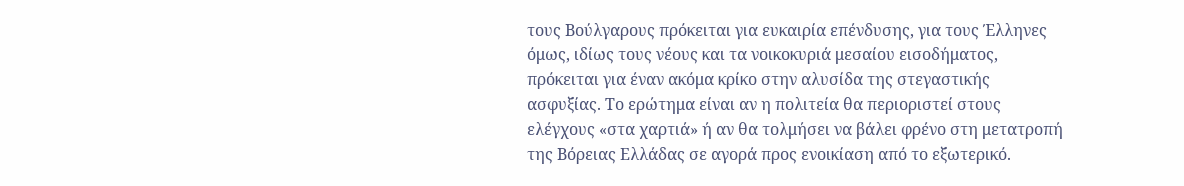τους Βούλγαρους πρόκειται για ευκαιρία επένδυσης, για τους Έλληνες όμως, ιδίως τους νέους και τα νοικοκυριά μεσαίου εισοδήματος, πρόκειται για έναν ακόμα κρίκο στην αλυσίδα της στεγαστικής ασφυξίας. Το ερώτημα είναι αν η πολιτεία θα περιοριστεί στους ελέγχους «στα χαρτιά» ή αν θα τολμήσει να βάλει φρένο στη μετατροπή της Βόρειας Ελλάδας σε αγορά προς ενοικίαση από το εξωτερικό.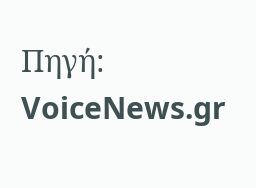Πηγή: VoiceNews.gr